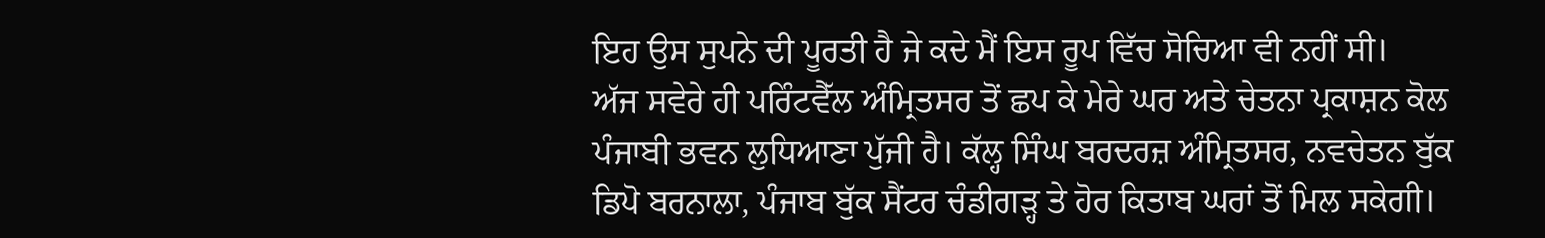ਇਹ ਉਸ ਸੁਪਨੇ ਦੀ ਪੂਰਤੀ ਹੈ ਜੇ ਕਦੇ ਮੈਂ ਇਸ ਰੂਪ ਵਿੱਚ ਸੋਚਿਆ ਵੀ ਨਹੀਂ ਸੀ।
ਅੱਜ ਸਵੇਰੇ ਹੀ ਪਰਿੰਟਵੈੱਲ ਅੰਮ੍ਰਿਤਸਰ ਤੋਂ ਛਪ ਕੇ ਮੇਰੇ ਘਰ ਅਤੇ ਚੇਤਨਾ ਪ੍ਰਕਾਸ਼ਨ ਕੋਲ ਪੰਜਾਬੀ ਭਵਨ ਲੁਧਿਆਣਾ ਪੁੱਜੀ ਹੈ। ਕੱਲ੍ਹ ਸਿੰਘ ਬਰਦਰਜ਼ ਅੰਮ੍ਰਿਤਸਰ, ਨਵਚੇਤਨ ਬੁੱਕ ਡਿਪੋ ਬਰਨਾਲਾ, ਪੰਜਾਬ ਬੁੱਕ ਸੈਂਟਰ ਚੰਡੀਗੜ੍ਹ ਤੇ ਹੋਰ ਕਿਤਾਬ ਘਰਾਂ ਤੋਂ ਮਿਲ ਸਕੇਗੀ।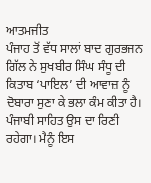ਆਤਮਜੀਤ
ਪੰਜਾਹ ਤੋਂ ਵੱਧ ਸਾਲਾਂ ਬਾਦ ਗੁਰਭਜਨ ਗਿੱਲ ਨੇ ਸੁਖਬੀਰ ਸਿੰਘ ਸੰਧੂ ਦੀ ਕਿਤਾਬ ‘ਪਾਇਲ’ ਦੀ ਆਵਾਜ਼ ਨੂੰ ਦੋਬਾਰਾ ਸੁਣਾ ਕੇ ਭਲਾ ਕੰਮ ਕੀਤਾ ਹੈ। ਪੰਜਾਬੀ ਸਾਹਿਤ ਉਸ ਦਾ ਰਿਣੀ ਰਹੇਗਾ। ਮੈਨੂੰ ਇਸ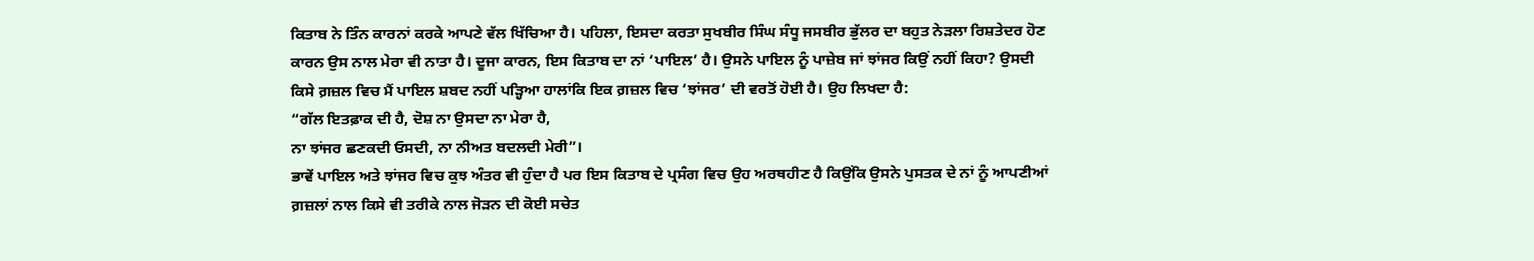ਕਿਤਾਬ ਨੇ ਤਿੰਨ ਕਾਰਨਾਂ ਕਰਕੇ ਆਪਣੇ ਵੱਲ ਖਿੱਚਿਆ ਹੈ। ਪਹਿਲਾ, ਇਸਦਾ ਕਰਤਾ ਸੁਖਬੀਰ ਸਿੰਘ ਸੰਧੂ ਜਸਬੀਰ ਭੁੱਲਰ ਦਾ ਬਹੁਤ ਨੇੜਲਾ ਰਿਸ਼ਤੇਦਰ ਹੋਣ ਕਾਰਨ ਉਸ ਨਾਲ ਮੇਰਾ ਵੀ ਨਾਤਾ ਹੈ। ਦੂਜਾ ਕਾਰਨ, ਇਸ ਕਿਤਾਬ ਦਾ ਨਾਂ ‘ਪਾਇਲ’ ਹੈ। ਉਸਨੇ ਪਾਇਲ ਨੂੰ ਪਾਜ਼ੇਬ ਜਾਂ ਝਾਂਜਰ ਕਿਉਂ ਨਹੀਂ ਕਿਹਾ? ਉਸਦੀ ਕਿਸੇ ਗ਼ਜ਼ਲ ਵਿਚ ਮੈਂ ਪਾਇਲ ਸ਼ਬਦ ਨਹੀਂ ਪੜ੍ਹਿਆ ਹਾਲਾਂਕਿ ਇਕ ਗ਼ਜ਼ਲ ਵਿਚ ‘ਝਾਂਜਰ’ ਦੀ ਵਰਤੋਂ ਹੋਈ ਹੈ। ਉਹ ਲਿਖਦਾ ਹੈ:
“ਗੱਲ ਇਤਫ਼ਾਕ ਦੀ ਹੈ, ਦੋਸ਼ ਨਾ ਉਸਦਾ ਨਾ ਮੇਰਾ ਹੈ,
ਨਾ ਝਾਂਜਰ ਛਣਕਦੀ ਓਸਦੀ, ਨਾ ਨੀਅਤ ਬਦਲਦੀ ਮੇਰੀ”।
ਭਾਵੇਂ ਪਾਇਲ ਅਤੇ ਝਾਂਜਰ ਵਿਚ ਕੁਝ ਅੰਤਰ ਵੀ ਹੁੰਦਾ ਹੈ ਪਰ ਇਸ ਕਿਤਾਬ ਦੇ ਪ੍ਰਸੰਗ ਵਿਚ ਉਹ ਅਰਥਹੀਣ ਹੈ ਕਿਉਂਕਿ ਉਸਨੇ ਪੁਸਤਕ ਦੇ ਨਾਂ ਨੂੰ ਆਪਣੀਆਂ ਗ਼ਜ਼ਲਾਂ ਨਾਲ ਕਿਸੇ ਵੀ ਤਰੀਕੇ ਨਾਲ ਜੋੜਨ ਦੀ ਕੋਈ ਸਚੇਤ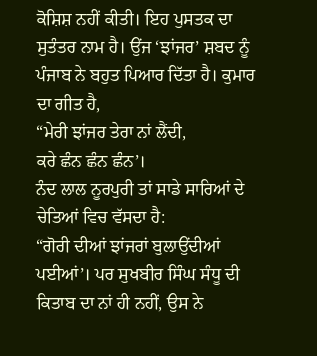ਕੋਸ਼ਿਸ਼ ਨਹੀਂ ਕੀਤੀ। ਇਹ ਪੁਸਤਕ ਦਾ ਸੁਤੰਤਰ ਨਾਮ ਹੈ। ਉਂਜ ‘ਝਾਂਜਰ’ ਸ਼ਬਦ ਨੂੰ ਪੰਜਾਬ ਨੇ ਬਹੁਤ ਪਿਆਰ ਦਿੱਤਾ ਹੈ। ਕੁਮਾਰ ਦਾ ਗੀਤ ਹੈ,
“ਮੇਰੀ ਝਾਂਜਰ ਤੇਰਾ ਨਾਂ ਲੈਂਦੀ,
ਕਰੇ ਛੰਨ ਛੰਨ ਛੰਨ’।
ਨੰਦ ਲਾਲ ਨੂਰਪੁਰੀ ਤਾਂ ਸਾਡੇ ਸਾਰਿਆਂ ਦੇ ਚੇਤਿਆਂ ਵਿਚ ਵੱਸਦਾ ਹੈ:
“ਗੋਰੀ ਦੀਆਂ ਝਾਂਜਰਾਂ ਬੁਲਾਉਂਦੀਆਂ ਪਈਆਂ’। ਪਰ ਸੁਖਬੀਰ ਸਿੰਘ ਸੰਧੂ ਦੀ ਕਿਤਾਬ ਦਾ ਨਾਂ ਹੀ ਨਹੀਂ, ਉਸ ਨੇ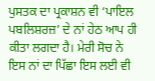ਪੁਸਤਕ ਦਾ ਪ੍ਰਕਾਸ਼ਨ ਵੀ ‘ਪਾਇਲ ਪਬਲਿਸ਼ਰਜ਼’ ਦੇ ਨਾਂ ਹੇਠ ਆਪ ਹੀ ਕੀਤਾ ਲਗਦਾ ਹੈ। ਮੇਰੀ ਸੋਚ ਨੇ ਇਸ ਨਾਂ ਦਾ ਪਿੱਛਾ ਇਸ ਲਈ ਵੀ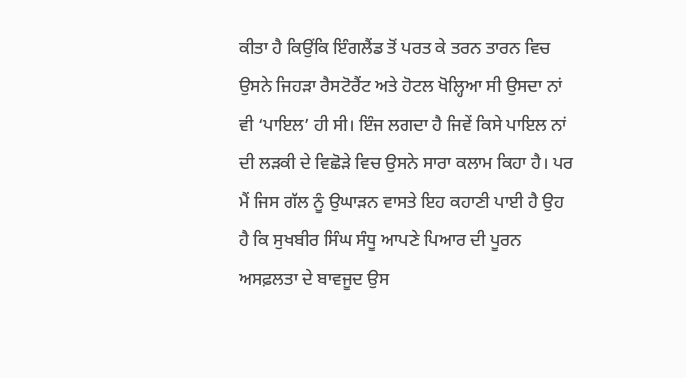ਕੀਤਾ ਹੈ ਕਿਉਂਕਿ ਇੰਗਲੈਂਡ ਤੋਂ ਪਰਤ ਕੇ ਤਰਨ ਤਾਰਨ ਵਿਚ ਉਸਨੇ ਜਿਹੜਾ ਰੈਸਟੋਰੈਂਟ ਅਤੇ ਹੋਟਲ ਖੋਲ੍ਹਿਆ ਸੀ ਉਸਦਾ ਨਾਂ ਵੀ ‘ਪਾਇਲ’ ਹੀ ਸੀ। ਇੰਜ ਲਗਦਾ ਹੈ ਜਿਵੇਂ ਕਿਸੇ ਪਾਇਲ ਨਾਂ ਦੀ ਲੜਕੀ ਦੇ ਵਿਛੋੜੇ ਵਿਚ ਉਸਨੇ ਸਾਰਾ ਕਲਾਮ ਕਿਹਾ ਹੈ। ਪਰ ਮੈਂ ਜਿਸ ਗੱਲ ਨੂੰ ਉਘਾੜਨ ਵਾਸਤੇ ਇਹ ਕਹਾਣੀ ਪਾਈ ਹੈ ਉਹ ਹੈ ਕਿ ਸੁਖਬੀਰ ਸਿੰਘ ਸੰਧੂ ਆਪਣੇ ਪਿਆਰ ਦੀ ਪੂਰਨ ਅਸਫ਼ਲਤਾ ਦੇ ਬਾਵਜੂਦ ਉਸ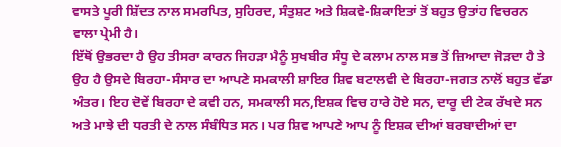ਵਾਸਤੇ ਪੂਰੀ ਸ਼ਿੱਦਤ ਨਾਲ ਸਮਰਪਿਤ, ਸੁਹਿਰਦ, ਸੰਤੁਸ਼ਟ ਅਤੇ ਸ਼ਿਕਵੇ-ਸ਼ਿਕਾਇਤਾਂ ਤੋਂ ਬਹੁਤ ਉਤਾਂਹ ਵਿਚਰਨ ਵਾਲਾ ਪ੍ਰੇਮੀ ਹੈ।
ਇੱਥੋਂ ਉਭਰਦਾ ਹੈ ਉਹ ਤੀਸਰਾ ਕਾਰਨ ਜਿਹੜਾ ਮੈਨੂੰ ਸੁਖਬੀਰ ਸੰਧੂ ਦੇ ਕਲਾਮ ਨਾਲ ਸਭ ਤੋਂ ਜ਼ਿਆਦਾ ਜੋੜਦਾ ਹੈ ਤੇ ਉਹ ਹੈ ਉਸਦੇ ਬਿਰਹਾ-ਸੰਸਾਰ ਦਾ ਆਪਣੇ ਸਮਕਾਲੀ ਸ਼ਾਇਰ ਸ਼ਿਵ ਬਟਾਲਵੀ ਦੇ ਬਿਰਹਾ-ਜਗਤ ਨਾਲੋਂ ਬਹੁਤ ਵੱਡਾ ਅੰਤਰ। ਇਹ ਦੋਵੇਂ ਬਿਰਹਾ ਦੇ ਕਵੀ ਹਨ, ਸਮਕਾਲੀ ਸਨ,ਇਸ਼ਕ ਵਿਚ ਹਾਰੇ ਹੋਏ ਸਨ, ਦਾਰੂ ਦੀ ਟੇਕ ਰੱਖਦੇ ਸਨ ਅਤੇ ਮਾਝੇ ਦੀ ਧਰਤੀ ਦੇ ਨਾਲ ਸੰਬੰਧਿਤ ਸਨ। ਪਰ ਸ਼ਿਵ ਆਪਣੇ ਆਪ ਨੂੰ ਇਸ਼ਕ ਦੀਆਂ ਬਰਬਾਦੀਆਂ ਦਾ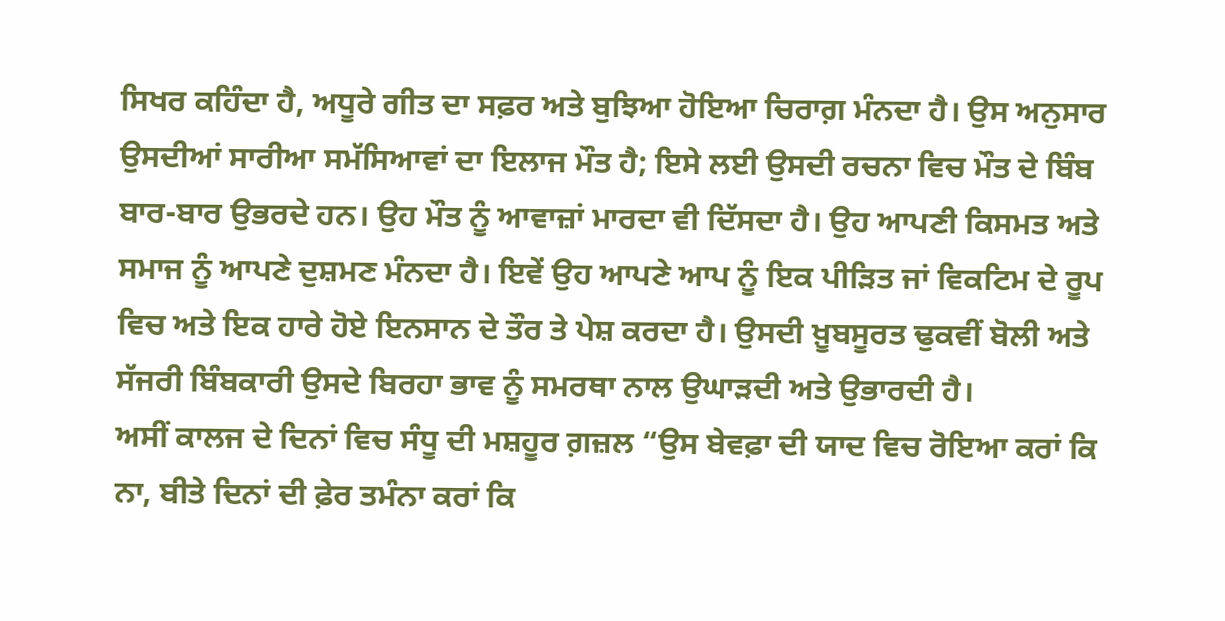ਸਿਖਰ ਕਹਿੰਦਾ ਹੈ, ਅਧੂਰੇ ਗੀਤ ਦਾ ਸਫ਼ਰ ਅਤੇ ਬੁਝਿਆ ਹੋਇਆ ਚਿਰਾਗ਼ ਮੰਨਦਾ ਹੈ। ਉਸ ਅਨੁਸਾਰ ਉਸਦੀਆਂ ਸਾਰੀਆ ਸਮੱਸਿਆਵਾਂ ਦਾ ਇਲਾਜ ਮੌਤ ਹੈ; ਇਸੇ ਲਈ ਉਸਦੀ ਰਚਨਾ ਵਿਚ ਮੌਤ ਦੇ ਬਿੰਬ ਬਾਰ-ਬਾਰ ਉਭਰਦੇ ਹਨ। ਉਹ ਮੌਤ ਨੂੰ ਆਵਾਜ਼ਾਂ ਮਾਰਦਾ ਵੀ ਦਿੱਸਦਾ ਹੈ। ਉਹ ਆਪਣੀ ਕਿਸਮਤ ਅਤੇ ਸਮਾਜ ਨੂੰ ਆਪਣੇ ਦੁਸ਼ਮਣ ਮੰਨਦਾ ਹੈ। ਇਵੇਂ ਉਹ ਆਪਣੇ ਆਪ ਨੂੰ ਇਕ ਪੀੜਿਤ ਜਾਂ ਵਿਕਟਿਮ ਦੇ ਰੂਪ ਵਿਚ ਅਤੇ ਇਕ ਹਾਰੇ ਹੋਏ ਇਨਸਾਨ ਦੇ ਤੌਰ ਤੇ ਪੇਸ਼ ਕਰਦਾ ਹੈ। ਉਸਦੀ ਖ਼ੂਬਸੂਰਤ ਢੁਕਵੀਂ ਬੋਲੀ ਅਤੇ ਸੱਜਰੀ ਬਿੰਬਕਾਰੀ ਉਸਦੇ ਬਿਰਹਾ ਭਾਵ ਨੂੰ ਸਮਰਥਾ ਨਾਲ ਉਘਾੜਦੀ ਅਤੇ ਉਭਾਰਦੀ ਹੈ।
ਅਸੀਂ ਕਾਲਜ ਦੇ ਦਿਨਾਂ ਵਿਚ ਸੰਧੂ ਦੀ ਮਸ਼ਹੂਰ ਗ਼ਜ਼ਲ “ਉਸ ਬੇਵਫ਼ਾ ਦੀ ਯਾਦ ਵਿਚ ਰੋਇਆ ਕਰਾਂ ਕਿ ਨਾ, ਬੀਤੇ ਦਿਨਾਂ ਦੀ ਫ਼ੇਰ ਤਮੰਨਾ ਕਰਾਂ ਕਿ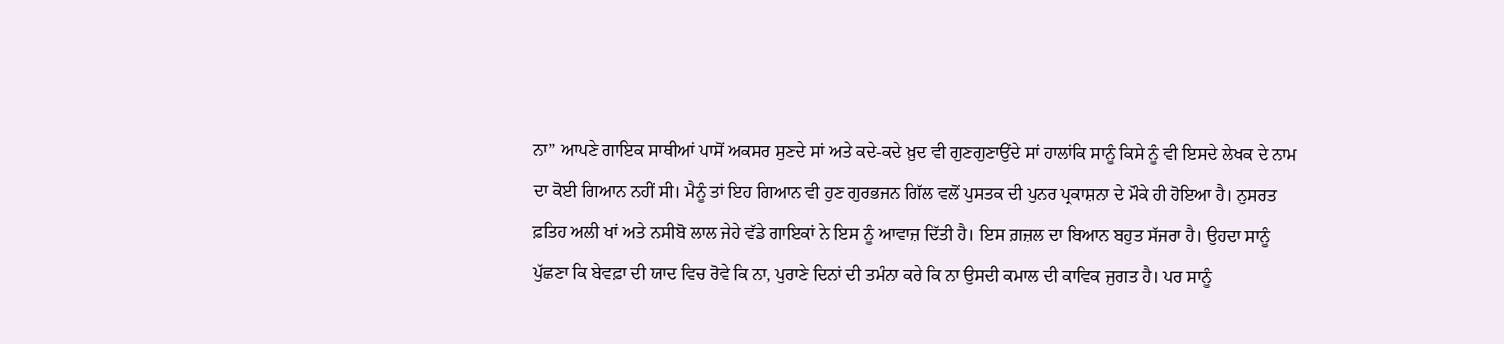ਨਾ” ਆਪਣੇ ਗਾਇਕ ਸਾਥੀਆਂ ਪਾਸੋਂ ਅਕਸਰ ਸੁਣਦੇ ਸਾਂ ਅਤੇ ਕਦੇ-ਕਦੇ ਖ਼ੁਦ ਵੀ ਗੁਣਗੁਣਾਉਂਦੇ ਸਾਂ ਹਾਲਾਂਕਿ ਸਾਨੂੰ ਕਿਸੇ ਨੂੰ ਵੀ ਇਸਦੇ ਲੇਖਕ ਦੇ ਨਾਮ ਦਾ ਕੋਈ ਗਿਆਨ ਨਹੀਂ ਸੀ। ਮੈਨੂੰ ਤਾਂ ਇਹ ਗਿਆਨ ਵੀ ਹੁਣ ਗੁਰਭਜਨ ਗਿੱਲ ਵਲੋਂ ਪੁਸਤਕ ਦੀ ਪੁਨਰ ਪ੍ਰਕਾਸ਼ਨਾ ਦੇ ਮੌਕੇ ਹੀ ਹੋਇਆ ਹੈ। ਨੁਸਰਤ ਫ਼ਤਿਹ ਅਲੀ ਖਾਂ ਅਤੇ ਨਸੀਬੋ ਲਾਲ ਜੇਹੇ ਵੱਡੇ ਗਾਇਕਾਂ ਨੇ ਇਸ ਨੂੰ ਆਵਾਜ਼ ਦਿੱਤੀ ਹੈ। ਇਸ ਗ਼ਜ਼ਲ ਦਾ ਬਿਆਨ ਬਹੁਤ ਸੱਜਰਾ ਹੈ। ਉਹਦਾ ਸਾਨੂੰ ਪੁੱਛਣਾ ਕਿ ਬੇਵਫ਼ਾ ਦੀ ਯਾਦ ਵਿਚ ਰੋਵੇ ਕਿ ਨਾ, ਪੁਰਾਣੇ ਦਿਨਾਂ ਦੀ ਤਮੰਨਾ ਕਰੇ ਕਿ ਨਾ ਉਸਦੀ ਕਮਾਲ ਦੀ ਕਾਵਿਕ ਜੁਗਤ ਹੈ। ਪਰ ਸਾਨੂੰ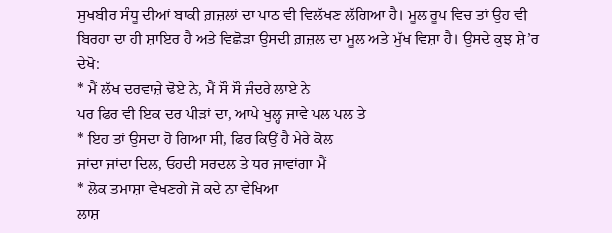ਸੁਖਬੀਰ ਸੰਧੂ ਦੀਆਂ ਬਾਕੀ ਗ਼ਜ਼ਲਾਂ ਦਾ ਪਾਠ ਵੀ ਵਿਲੱਖਣ ਲੱਗਿਆ ਹੈ। ਮੂਲ ਰੂਪ ਵਿਚ ਤਾਂ ਉਹ ਵੀ ਬਿਰਹਾ ਦਾ ਹੀ ਸ਼ਾਇਰ ਹੈ ਅਤੇ ਵਿਛੋੜਾ ਉਸਦੀ ਗ਼ਜ਼ਲ ਦਾ ਮੂਲ ਅਤੇ ਮੁੱਖ ਵਿਸ਼ਾ ਹੈ। ਉਸਦੇ ਕੁਝ ਸ਼ੇ’ਰ ਦੇਖੋ:
* ਮੈਂ ਲੱਖ ਦਰਵਾਜ਼ੇ ਢੋਏ ਨੇ, ਮੈਂ ਸੌ ਸੌ ਜੰਦਰੇ ਲਾਏ ਨੇ
ਪਰ ਫਿਰ ਵੀ ਇਕ ਦਰ ਪੀੜਾਂ ਦਾ, ਆਪੇ ਖੁਲ੍ਹ ਜਾਵੇ ਪਲ ਪਲ ਤੇ
* ਇਹ ਤਾਂ ਉਸਦਾ ਹੋ ਗਿਆ ਸੀ, ਫਿਰ ਕਿਉਂ ਹੈ ਮੇਰੇ ਕੋਲ
ਜਾਂਦਾ ਜਾਂਦਾ ਦਿਲ, ਓਹਦੀ ਸਰਦਲ ਤੇ ਧਰ ਜਾਵਾਂਗਾ ਮੈਂ
* ਲੋਕ ਤਮਾਸ਼ਾ ਵੇਖਣਗੇ ਜੋ ਕਦੇ ਨਾ ਵੇਖਿਆ
ਲਾਸ਼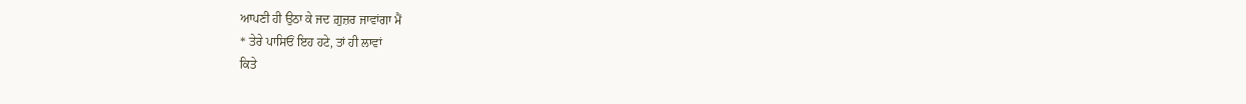ਆਪਣੀ ਹੀ ਉਠਾ ਕੇ ਜਦ ਗ਼ੁਜ਼ਰ ਜਾਵਾਂਗਾ ਮੈਂ
* ਤੇਰੇ ਪਾਸਿਓਂ ਇਹ ਹਟੇ, ਤਾਂ ਹੀ ਲਾਵਾਂ
ਕਿਤੇ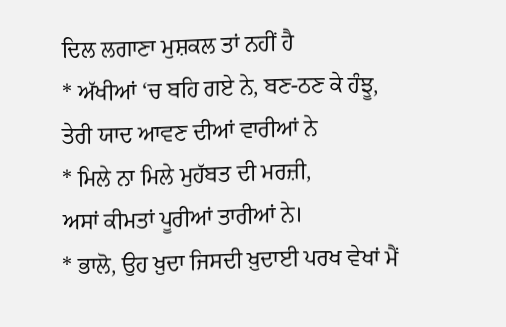ਦਿਲ ਲਗਾਣਾ ਮੁਸ਼ਕਲ ਤਾਂ ਨਹੀਂ ਹੈ
* ਅੱਖੀਆਂ ‘ਚ ਬਹਿ ਗਏ ਨੇ, ਬਣ-ਠਣ ਕੇ ਹੰਝੂ,
ਤੇਰੀ ਯਾਦ ਆਵਣ ਦੀਆਂ ਵਾਰੀਆਂ ਨੇ
* ਮਿਲੇ ਨਾ ਮਿਲੇ ਮੁਹੱਬਤ ਦੀ ਮਰਜ਼ੀ,
ਅਸਾਂ ਕੀਮਤਾਂ ਪੂਰੀਆਂ ਤਾਰੀਆਂ ਨੇ।
* ਭਾਲੋ, ਉਹ ਖ਼ੁਦਾ ਜਿਸਦੀ ਖ਼ੁਦਾਈ ਪਰਖ ਵੇਖਾਂ ਮੈਂ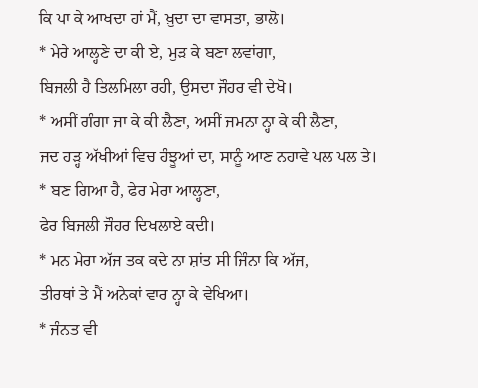ਕਿ ਪਾ ਕੇ ਆਖਦਾ ਹਾਂ ਮੈਂ, ਖ਼ੁਦਾ ਦਾ ਵਾਸਤਾ, ਭਾਲੋ।
* ਮੇਰੇ ਆਲ੍ਹਣੇ ਦਾ ਕੀ ਏ, ਮੁੜ ਕੇ ਬਣਾ ਲਵਾਂਗਾ,
ਬਿਜਲੀ ਹੈ ਤਿਲਮਿਲਾ ਰਹੀ, ਉਸਦਾ ਜੌਹਰ ਵੀ ਦੇਖੋ।
* ਅਸੀਂ ਗੰਗਾ ਜਾ ਕੇ ਕੀ ਲੈਣਾ, ਅਸੀਂ ਜਮਨਾ ਨ੍ਹਾ ਕੇ ਕੀ ਲੈਣਾ,
ਜਦ ਹੜ੍ਹ ਅੱਖੀਆਂ ਵਿਚ ਹੰਝੂਆਂ ਦਾ, ਸਾਨੂੰ ਆਣ ਨਹਾਵੇ ਪਲ ਪਲ ਤੇ।
* ਬਣ ਗਿਆ ਹੈ, ਫੇਰ ਮੇਰਾ ਆਲ੍ਹਣਾ,
ਫੇਰ ਬਿਜਲੀ ਜੌਹਰ ਦਿਖਲਾਏ ਕਦੀ।
* ਮਨ ਮੇਰਾ ਅੱਜ ਤਕ ਕਦੇ ਨਾ ਸ਼ਾਂਤ ਸੀ ਜਿੰਨਾ ਕਿ ਅੱਜ,
ਤੀਰਥਾਂ ਤੇ ਮੈਂ ਅਨੇਕਾਂ ਵਾਰ ਨ੍ਹਾ ਕੇ ਵੇਖਿਆ।
* ਜੰਨਤ ਵੀ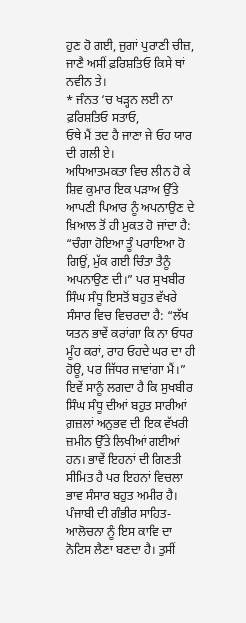ਹੁਣ ਹੋ ਗਈ, ਜੁਗਾਂ ਪੁਰਾਣੀ ਚੀਜ਼,
ਜਾਣੈ ਅਸੀਂ ਫ਼ਰਿਸ਼ਤਿਓ ਕਿਸੇ ਥਾਂ ਨਵੀਨ ਤੇ।
* ਜੰਨਤ ‘ਚ ਖੜ੍ਹਨ ਲਈ ਨਾ ਫ਼ਰਿਸ਼ਤਿਓ ਸਤਾਓ,
ਓਥੇ ਮੈਂ ਤਦ ਹੈ ਜਾਣਾ ਜੇ ਓਹ ਯਾਰ ਦੀ ਗਲੀ ਏ।
ਅਧਿਆਤਮਕਤਾ ਵਿਚ ਲੀਨ ਹੋ ਕੇ ਸ਼ਿਵ ਕੁਮਾਰ ਇਕ ਪੜਾਅ ਉੱਤੇ ਆਪਣੀ ਪਿਆਰ ਨੂੰ ਅਪਨਾਉਣ ਦੇ ਖ਼ਿਆਲ ਤੋਂ ਹੀ ਮੁਕਤ ਹੋ ਜਾਂਦਾ ਹੈ: “ਚੰਗਾ ਹੋਇਆ ਤੂੰ ਪਰਾਇਆ ਹੋ ਗਿਉਂ, ਮੁੱਕ ਗਈ ਚਿੰਤਾ ਤੈਨੂੰ ਅਪਨਾਉਣ ਦੀ।” ਪਰ ਸੁਖਬੀਰ ਸਿੰਘ ਸੰਧੂ ਇਸਤੋਂ ਬਹੁਤ ਵੱਖਰੇ ਸੰਸਾਰ ਵਿਚ ਵਿਚਰਦਾ ਹੈ: “ਲੱਖ ਯਤਨ ਭਾਵੇਂ ਕਰਾਂਗਾ ਕਿ ਨਾ ਓਧਰ ਮੂੰਹ ਕਰਾਂ, ਰਾਹ ਓਹਦੇ ਘਰ ਦਾ ਹੀ ਹੋਊ, ਪਰ ਜਿੱਧਰ ਜਾਵਾਂਗਾ ਮੈਂ।” ਇਵੇਂ ਸਾਨੂੰ ਲਗਦਾ ਹੈ ਕਿ ਸੁਖਬੀਰ ਸਿੰਘ ਸੰਧੂ ਦੀਆਂ ਬਹੁਤ ਸਾਰੀਆਂ ਗ਼ਜ਼ਲਾਂ ਅਨੁਭਵ ਦੀ ਇਕ ਵੱਖਰੀ ਜ਼ਮੀਨ ਉੱਤੇ ਲਿਖੀਆਂ ਗਈਆਂ ਹਨ। ਭਾਵੇਂ ਇਹਨਾਂ ਦੀ ਗਿਣਤੀ ਸੀਮਿਤ ਹੈ ਪਰ ਇਹਨਾਂ ਵਿਚਲਾ ਭਾਵ ਸੰਸਾਰ ਬਹੁਤ ਅਮੀਰ ਹੈ। ਪੰਜਾਬੀ ਦੀ ਗੰਭੀਰ ਸਾਹਿਤ-ਆਲੋਚਨਾ ਨੂੰ ਇਸ ਕਾਵਿ ਦਾ ਨੋਟਿਸ ਲੈਣਾ ਬਣਦਾ ਹੈ। ਤੁਸੀਂ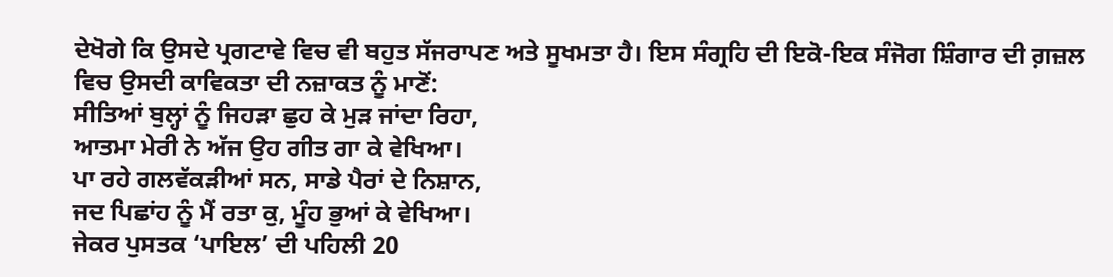ਦੇਖੋਗੇ ਕਿ ਉਸਦੇ ਪ੍ਰਗਟਾਵੇ ਵਿਚ ਵੀ ਬਹੁਤ ਸੱਜਰਾਪਣ ਅਤੇ ਸੂਖਮਤਾ ਹੈ। ਇਸ ਸੰਗ੍ਰਹਿ ਦੀ ਇਕੋ-ਇਕ ਸੰਜੋਗ ਸ਼ਿੰਗਾਰ ਦੀ ਗ਼ਜ਼ਲ ਵਿਚ ਉਸਦੀ ਕਾਵਿਕਤਾ ਦੀ ਨਜ਼ਾਕਤ ਨੂੰ ਮਾਣੋਂ:
ਸੀਤਿਆਂ ਬੁਲ੍ਹਾਂ ਨੂੰ ਜਿਹੜਾ ਛੁਹ ਕੇ ਮੁੜ ਜਾਂਦਾ ਰਿਹਾ,
ਆਤਮਾ ਮੇਰੀ ਨੇ ਅੱਜ ਉਹ ਗੀਤ ਗਾ ਕੇ ਵੇਖਿਆ।
ਪਾ ਰਹੇ ਗਲਵੱਕੜੀਆਂ ਸਨ, ਸਾਡੇ ਪੈਰਾਂ ਦੇ ਨਿਸ਼ਾਨ,
ਜਦ ਪਿਛਾਂਹ ਨੂੰ ਮੈਂ ਰਤਾ ਕੁ, ਮੂੰਹ ਭੁਆਂ ਕੇ ਵੇਖਿਆ।
ਜੇਕਰ ਪੁਸਤਕ ‘ਪਾਇਲ’ ਦੀ ਪਹਿਲੀ 20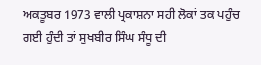ਅਕਤੂਬਰ 1973 ਵਾਲੀ ਪ੍ਰਕਾਸ਼ਨਾ ਸਹੀ ਲੋਕਾਂ ਤਕ ਪਹੁੰਚ ਗਈ ਹੁੰਦੀ ਤਾਂ ਸੁਖਬੀਰ ਸਿੰਘ ਸੰਧੂ ਦੀ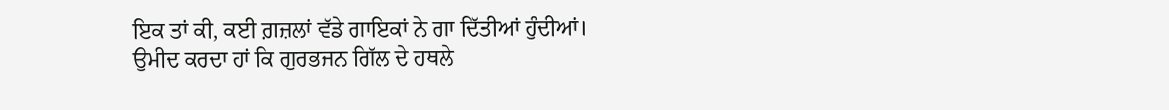ਇਕ ਤਾਂ ਕੀ, ਕਈ ਗ਼ਜ਼ਲਾਂ ਵੱਡੇ ਗਾਇਕਾਂ ਨੇ ਗਾ ਦਿੱਤੀਆਂ ਹੁੰਦੀਆਂ।
ਉਮੀਦ ਕਰਦਾ ਹਾਂ ਕਿ ਗੁਰਭਜਨ ਗਿੱਲ ਦੇ ਹਥਲੇ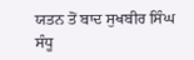ਯਤਨ ਤੋਂ ਬਾਦ ਸੁਖਬੀਰ ਸਿੰਘ ਸੰਧੂ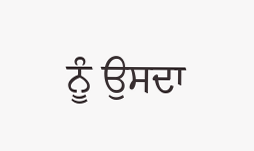ਨੂੰ ਉਸਦਾ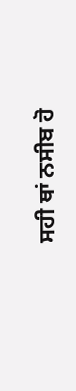ਸਹੀ ਥਾਂ ਨਸੀਬ ਹੋ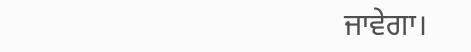ਜਾਵੇਗਾ।